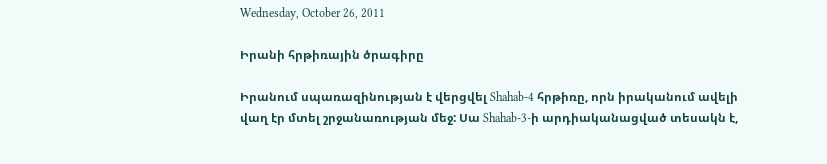Wednesday, October 26, 2011

Իրանի հրթիռային ծրագիրը

Իրանում սպառազինության է վերցվել Shahab-4 հրթիռը, որն իրականում ավելի վաղ էր մտել շրջանառության մեջ: Սա Shahab-3-ի արդիականացված տեսակն է,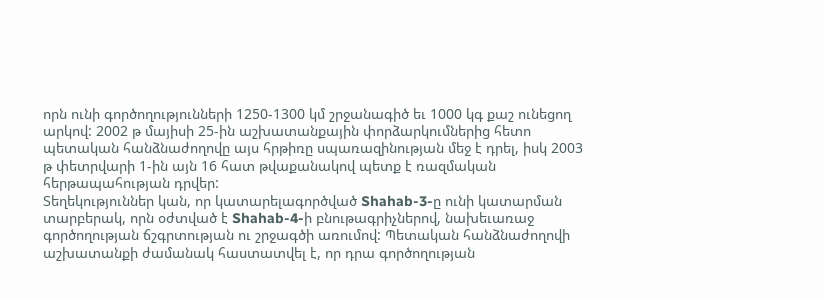որն ունի գործողությունների 1250-1300 կմ շրջանագիծ եւ 1000 կգ քաշ ունեցող արկով: 2002 թ մայիսի 25-ին աշխատանքային փորձարկումներից հետո պետական հանձնաժողովը այս հրթիռը սպառազինության մեջ է դրել, իսկ 2003 թ փետրվարի 1-ին այն 16 հատ թվաքանակով պետք է ռազմական հերթապահության դրվեր:
Տեղեկություններ կան, որ կատարելագործված Shahab-3-ը ունի կատարման տարբերակ, որն օժտված է Shahab-4-ի բնութագրիչներով, նախեւառաջ գործողության ճշգրտության ու շրջագծի առումով: Պետական հանձնաժողովի աշխատանքի ժամանակ հաստատվել է, որ դրա գործողության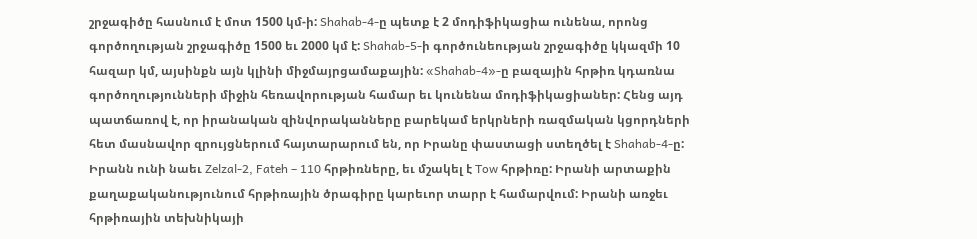շրջագիծը հասնում է մոտ 1500 կմ-ի: Shahab-4-ը պետք է 2 մոդիֆիկացիա ունենա, որոնց գործողության շրջագիծը 1500 եւ 2000 կմ է: Shahab-5-ի գործունեության շրջագիծը կկազմի 10 հազար կմ, այսինքն այն կլինի միջմայրցամաքային: «Shahab-4»-ը բազային հրթիռ կդառնա գործողությունների միջին հեռավորության համար եւ կունենա մոդիֆիկացիաներ: Հենց այդ պատճառով է, որ իրանական զինվորականները բարեկամ երկրների ռազմական կցորդների հետ մասնավոր զրույցներում հայտարարում են, որ Իրանը փաստացի ստեղծել է Shahab-4-ը:
Իրանն ունի նաեւ Zelzal-2, Fateh – 110 հրթիռները, եւ մշակել է Tow հրթիռը: Իրանի արտաքին քաղաքականությունում հրթիռային ծրագիրը կարեւոր տարր է համարվում: Իրանի առջեւ հրթիռային տեխնիկայի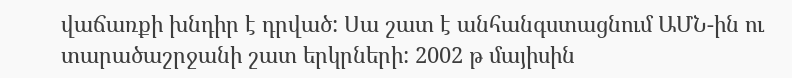վաճառքի խնդիր է դրված: Սա շատ է անհանգստացնում ԱՄՆ-ին ու տարածաշրջանի շատ երկրների: 2002 թ մայիսին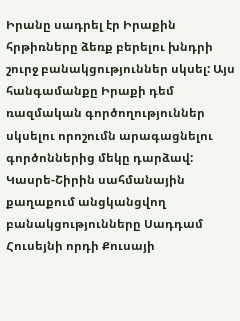Իրանը սադրել էր Իրաքին հրթիռները ձեռք բերելու խնդրի շուրջ բանակցություններ սկսել: Այս հանգամանքը Իրաքի դեմ ռազմական գործողություններ սկսելու որոշումն արագացնելու գործոններից մեկը դարձավ: Կասրե-Շիրին սահմանային քաղաքում անցկանցվող բանակցությունները Սադդամ Հուսեյնի որդի Քուսայի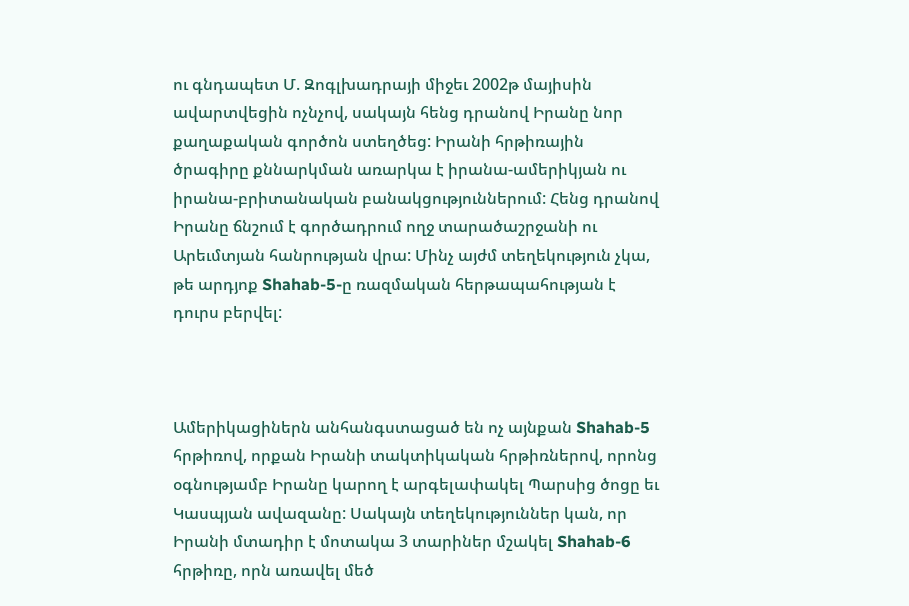ու գնդապետ Մ. Զոգլխադրայի միջեւ 2002թ մայիսին ավարտվեցին ոչնչով, սակայն հենց դրանով Իրանը նոր քաղաքական գործոն ստեղծեց: Իրանի հրթիռային ծրագիրը քննարկման առարկա է իրանա-ամերիկյան ու իրանա-բրիտանական բանակցություններում: Հենց դրանով Իրանը ճնշում է գործադրում ողջ տարածաշրջանի ու Արեւմտյան հանրության վրա: Մինչ այժմ տեղեկություն չկա, թե արդյոք Shahab-5-ը ռազմական հերթապահության է դուրս բերվել:



Ամերիկացիներն անհանգստացած են ոչ այնքան Shahab-5 հրթիռով, որքան Իրանի տակտիկական հրթիռներով, որոնց օգնությամբ Իրանը կարող է արգելափակել Պարսից ծոցը եւ Կասպյան ավազանը: Սակայն տեղեկություններ կան, որ Իրանի մտադիր է մոտակա 3 տարիներ մշակել Shahab-6 հրթիռը, որն առավել մեծ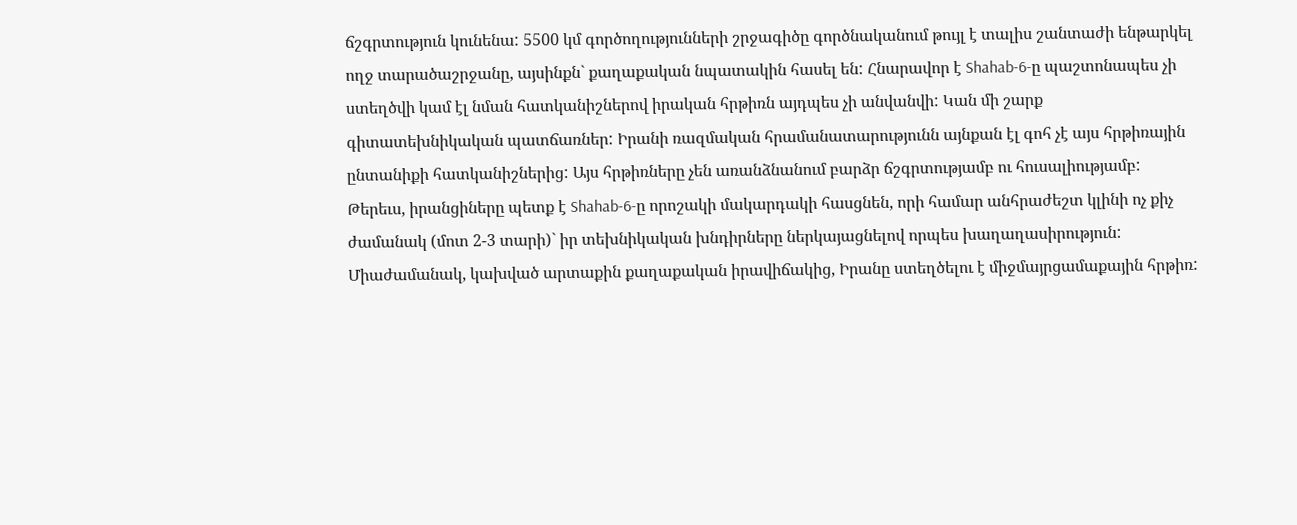ճշգրտություն կունենա: 5500 կմ գործողությունների շրջագիծը գործնականում թույլ է տալիս շանտաժի ենթարկել ողջ տարածաշրջանը, այսինքն` քաղաքական նպատակին հասել են: Հնարավոր է Shahab-6-ը պաշտոնապես չի ստեղծվի կամ էլ նման հատկանիշներով իրական հրթիռն այդպես չի անվանվի: Կան մի շարք գիտատեխնիկական պատճառներ: Իրանի ռազմական հրամանատարությունն այնքան էլ գոհ չէ այս հրթիռային ընտանիքի հատկանիշներից: Այս հրթիռները չեն առանձնանում բարձր ճշգրտությամբ ու հուսալիությամբ:
Թերեւս, իրանցիները պետք է Shahab-6-ը որոշակի մակարդակի հասցնեն, որի համար անհրաժեշտ կլինի ոչ քիչ ժամանակ (մոտ 2-3 տարի)` իր տեխնիկական խնդիրները ներկայացնելով որպես խաղաղասիրություն: Միաժամանակ, կախված արտաքին քաղաքական իրավիճակից, Իրանը ստեղծելու է միջմայրցամաքային հրթիռ: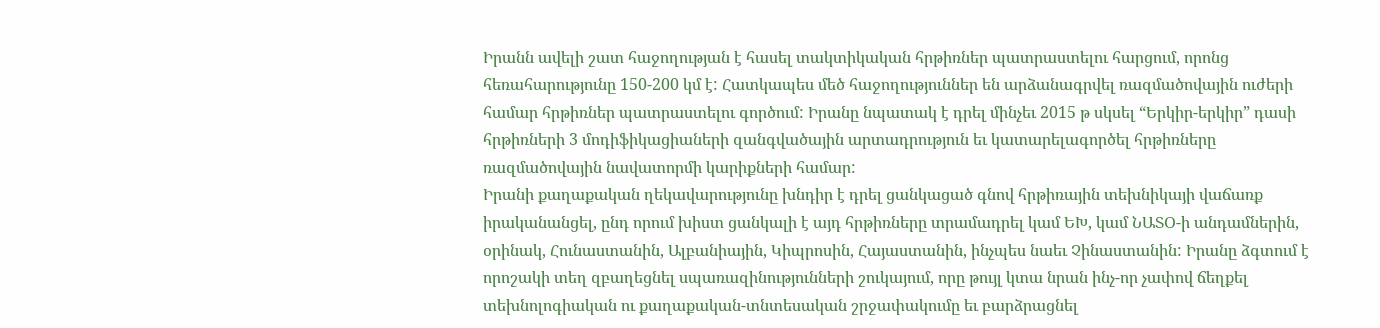Իրանն ավելի շատ հաջողության է հասել տակտիկական հրթիռներ պատրաստելու հարցում, որոնց հեռահարությունը 150-200 կմ է: Հատկապես մեծ հաջողություններ են արձանագրվել ռազմածովային ուժերի համար հրթիռներ պատրաստելու գործում: Իրանը նպատակ է դրել մինչեւ 2015 թ սկսել “Երկիր-երկիր” դասի հրթիռների 3 մոդիֆիկացիաների զանգվածային արտադրություն եւ կատարելագործել հրթիռները ռազմածովային նավատորմի կարիքների համար:
Իրանի քաղաքական ղեկավարությունը խնդիր է դրել ցանկացած գնով հրթիռային տեխնիկայի վաճառք իրականանցել, ընդ որում խիստ ցանկալի է այդ հրթիռները տրամադրել կամ ԵԽ, կամ ՆԱՏՕ-ի անդամներին, օրինակ, Հունաստանին, Ալբանիային, Կիպրոսին, Հայաստանին, ինչպես նաեւ Չինաստանին: Իրանը ձգտում է որոշակի տեղ զբաղեցնել սպառազինությունների շուկայում, որը թույլ կտա նրան ինչ-որ չափով ճեղքել տեխնոլոգիական ու քաղաքական-տնտեսական շրջափակումը եւ բարձրացնել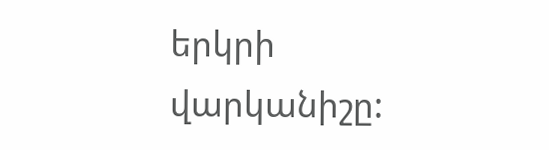երկրի վարկանիշը: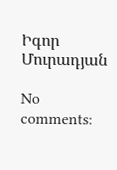Իգոր Մուրադյան

No comments: